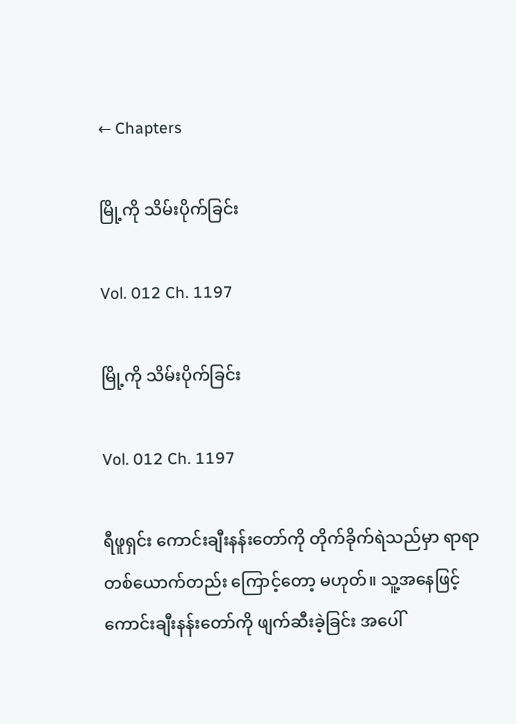← Chapters

မြို့ကို သိမ်းပိုက်ခြင်း

Vol. 012 Ch. 1197

မြို့ကို သိမ်းပိုက်ခြင်း

Vol. 012 Ch. 1197

ရီဖူရှင်း ကောင်းချီးနန်းတော်ကို တိုက်ခိုက်ရဲသည်မှာ ရာရာ တစ်ယောက်တည်း ကြောင့်တော့ မဟုတ်။ သူ့အနေဖြင့် ကောင်းချီးနန်းတော်ကို ဖျက်ဆီးခဲ့ခြင်း အပေါ်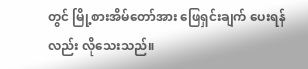တွင် မြို့စားအိမ်တော်အား ဖြေရှင်းချက် ပေးရန်လည်း လိုသေးသည်။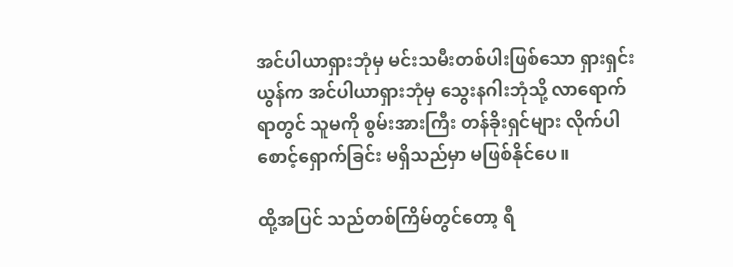အင်ပါယာရှားဘုံမှ မင်းသမီးတစ်ပါးဖြစ်သော ရှားရှင်းယွန်က အင်ပါယာရှားဘုံမှ သွေးနဂါးဘုံသို့ လာရောက်ရာတွင် သူမကို စွမ်းအားကြီး တန်ခိုးရှင်များ လိုက်ပါ စောင့်ရှောက်ခြင်း မရှိသည်မှာ မဖြစ်နိုင်ပေ။

ထို့အပြင် သည်တစ်ကြိမ်တွင်တော့ ရီ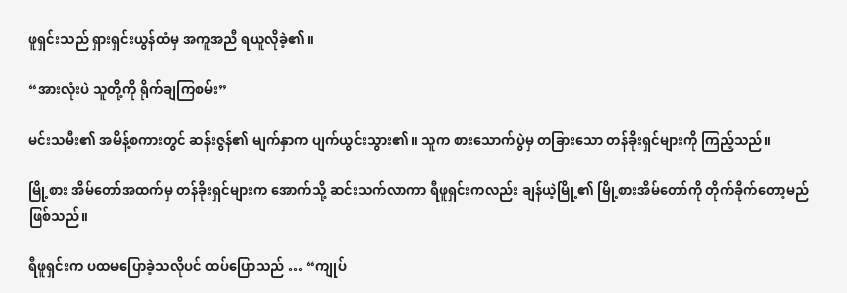ဖူရှင်းသည် ရှားရှင်းယွန်ထံမှ အကူအညီ ရယူလိုခဲ့၏။

“အားလုံးပဲ သူတို့ကို ရိုက်ချကြစမ်း”

မင်းသမီး၏ အမိန့်စကားတွင် ဆန်းဇွန်၏ မျက်နှာက ပျက်ယွင်းသွား၏။ သူက စားသောက်ပွဲမှ တခြားသော တန်ခိုးရှင်များကို ကြည့်သည်။

မြို့စား အိမ်တော်အထက်မှ တန်ခိုးရှင်များက အောက်သို့ ဆင်းသက်လာကာ ရီဖူရှင်းကလည်း ချန်ယဲ့မြို့၏ မြို့စားအိမ်တော်ကို တိုက်ခိုက်တော့မည် ဖြစ်သည်။

ရီဖူရှင်းက ပထမပြောခဲ့သလိုပင် ထပ်ပြောသည် … “ကျုပ်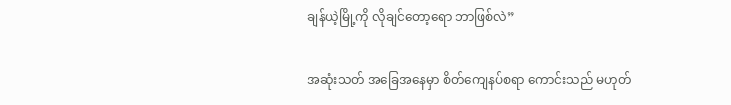ချန်ယဲ့မြို့ကို လိုချင်တော့ရော ဘာဖြစ်လဲ”

အဆုံးသတ် အခြေအနေမှာ စိတ်ကျေနပ်စရာ ကောင်းသည် မဟုတ်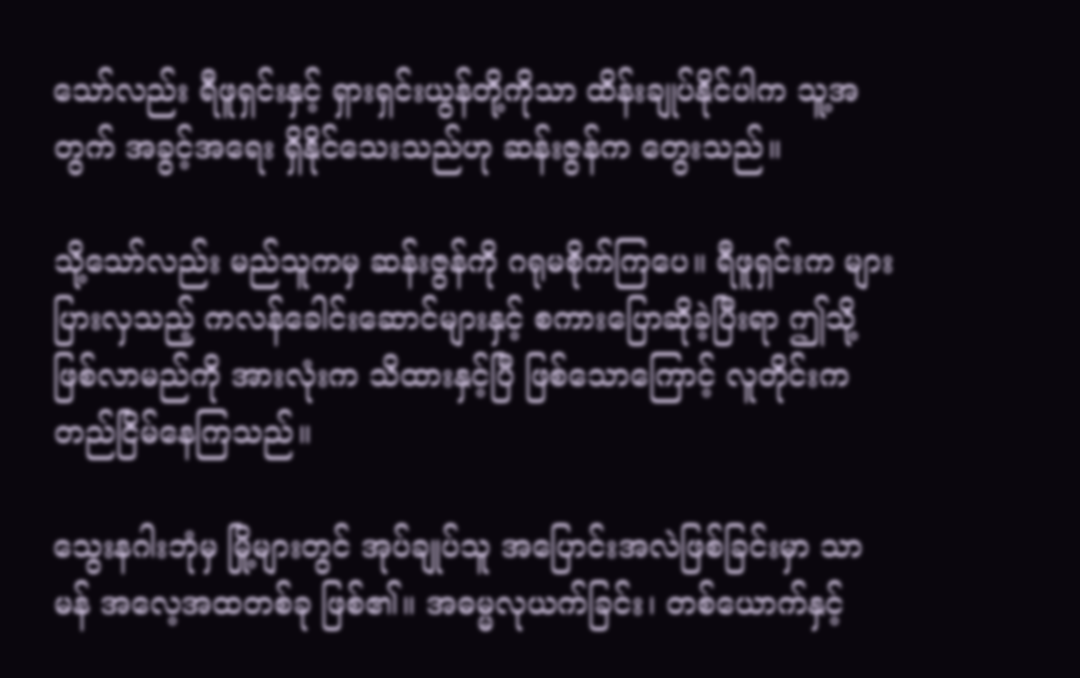သော်လည်း ရီဖူရှင်းနှင့် ရှားရှင်းယွန်တို့ကိုသာ ထိန်းချုပ်နိုင်ပါက သူ့အတွက် အခွင့်အရေး ရှိနိုင်သေးသည်ဟု ဆန်းဇွန်က တွေးသည်။

သို့သော်လည်း မည်သူကမှ ဆန်းဇွန်ကို ဂရုမစိုက်ကြပေ။ ရီဖူရှင်းက များပြားလှသည့် ကလန်ခေါင်းဆောင်များနှင့် စကားပြောဆိုခဲ့ပြီးရာ ဤသို့ဖြစ်လာမည်ကို အားလုံးက သိထားနှင့်ပြီ ဖြစ်သောကြောင့် လူတိုင်းက တည်ငြိမ်နေကြသည်။

သွေးနဂါးဘုံမှ မြို့များတွင် အုပ်ချုပ်သူ အပြောင်းအလဲဖြစ်ခြင်းမှာ သာမန် အလေ့အထတစ်ခု ဖြစ်၏။ အဓမ္မလုယက်ခြင်း၊ တစ်ယောက်နှင့်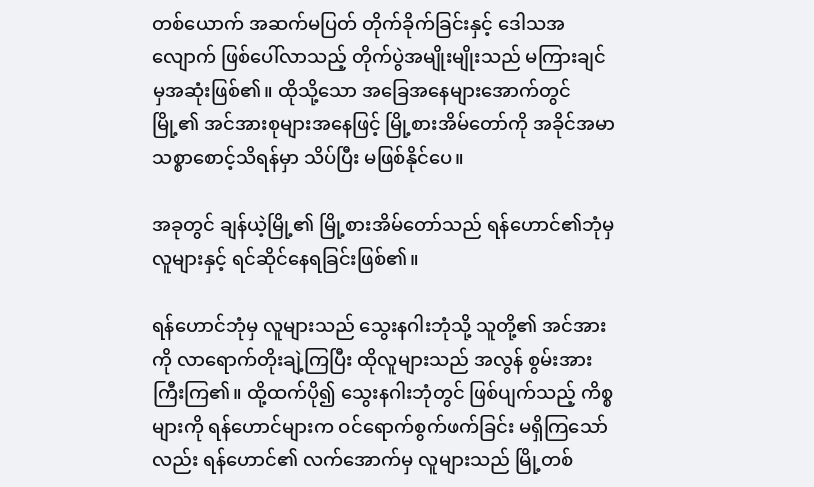တစ်ယောက် အဆက်မပြတ် တိုက်ခိုက်ခြင်းနှင့် ဒေါသအလျောက် ဖြစ်ပေါ်လာသည့် တိုက်ပွဲအမျိုးမျိုးသည် မကြားချင်မှအဆုံးဖြစ်၏။ ထိုသို့သော အခြေအနေများအောက်တွင် မြို့၏ အင်အားစုများအနေဖြင့် မြို့စားအိမ်တော်ကို အခိုင်အမာ သစ္စာစောင့်သိရန်မှာ သိပ်ပြီး မဖြစ်နိုင်ပေ။

အခုတွင် ချန်ယဲ့မြို့၏ မြို့စားအိမ်တော်သည် ရန်ဟောင်၏ဘုံမှ လူများနှင့် ရင်ဆိုင်နေရခြင်းဖြစ်၏။

ရန်ဟောင်ဘုံမှ လူများသည် သွေးနဂါးဘုံသို့ သူတို့၏ အင်အားကို လာရောက်တိုးချဲ့ကြပြီး ထိုလူများသည် အလွန် စွမ်းအားကြီးကြ၏။ ထို့ထက်ပို၍ သွေးနဂါးဘုံတွင် ဖြစ်ပျက်သည့် ကိစ္စများကို ရန်ဟောင်များက ဝင်ရောက်စွက်ဖက်ခြင်း မရှိကြသော်လည်း ရန်ဟောင်၏ လက်အောက်မှ လူများသည် မြို့တစ်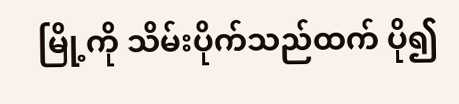မြို့ကို သိမ်းပိုက်သည်ထက် ပို၍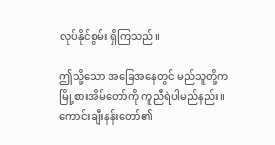လုပ်နိုင်စွမ်း ရှိကြသည်။

ဤသို့သော အခြေအနေတွင် မည်သူတို့က မြို့စားအိမ်တော်ကို ကူညီရဲပါမည်နည်း။ ကောင်းချီးနန်းတော်၏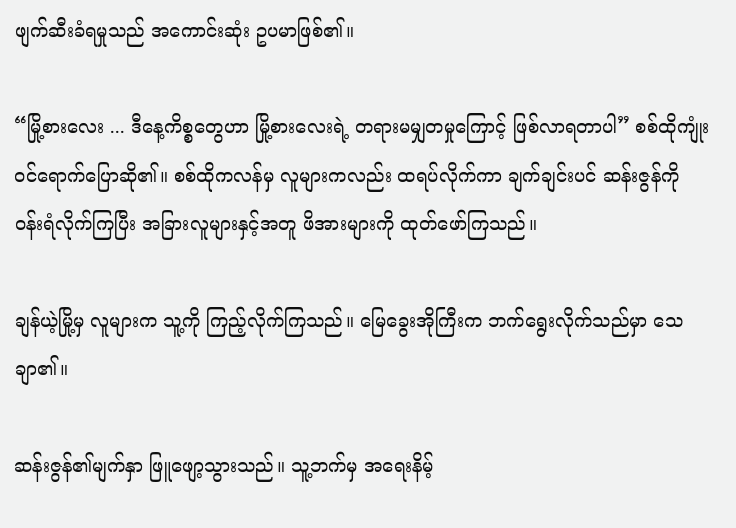ဖျက်ဆီးခံရမှုသည် အကောင်းဆုံး ဥပမာဖြစ်၏။

“မြို့စားလေး ... ဒီနေ့ကိစ္စတွေဟာ မြို့စားလေးရဲ့ တရားမမျှတမှုကြောင့် ဖြစ်လာရတာပါ” စစ်ထိုကျုံး ဝင်ရောက်ပြောဆို၏။ စစ်ထိုကလန်မှ လူများကလည်း ထရပ်လိုက်ကာ ချက်ချင်းပင် ဆန်းဇွန်ကို ဝန်းရံလိုက်ကြပြီး အခြားလူများနှင့်အတူ ဖိအားများကို ထုတ်ဖော်ကြသည်။

ချန်ယဲ့မြို့မှ လူများက သူ့ကို ကြည့်လိုက်ကြသည်။ မြေခွေးအိုကြီးက ဘက်ရွေးလိုက်သည်မှာ သေချာ၏။

ဆန်းဇွန်၏မျက်နှာ ဖြူဖျော့သွားသည်။ သူ့ဘက်မှ အရေးနိမ့်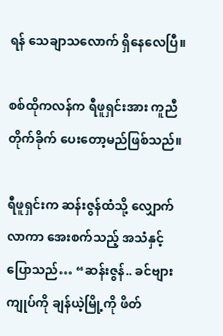ရန် သေချာသလောက် ရှိနေလေပြီ။

စစ်ထိုကလန်က ရီဖူရှင်းအား ကူညီတိုက်ခိုက် ပေးတော့မည်ဖြစ်သည်။

ရီဖူရှင်းက ဆန်းဇွန်ထံသို့ လျှောက်လာကာ အေးစက်သည့် အသံနှင့် ပြောသည်… “ဆန်းဇွန်.. ခင်ဗျား ကျုပ်ကို ချန်ယဲ့မြို့ကို ဖိတ်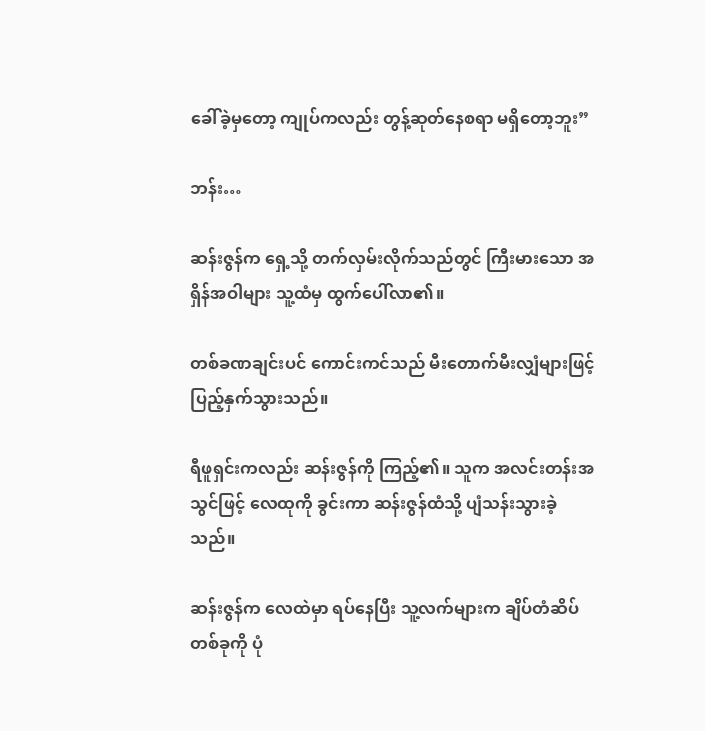ခေါ်ခဲ့မှတော့ ကျုပ်ကလည်း တွန့်ဆုတ်နေစရာ မရှိတော့ဘူး”

ဘန်း…

ဆန်းဇွန်က ရှေ့သို့ တက်လှမ်းလိုက်သည်တွင် ကြီးမားသော အရှိန်အဝါများ သူ့ထံမှ ထွက်ပေါ်လာ၏။

တစ်ခဏချင်းပင် ကောင်းကင်သည် မီးတောက်မီးလျှံများဖြင့် ပြည့်နှက်သွားသည်။

ရီဖူရှင်းကလည်း ဆန်းဇွန်ကို ကြည့်၏။ သူက အလင်းတန်းအသွင်ဖြင့် လေထုကို ခွင်းကာ ဆန်းဇွန်ထံသို့ ပျံသန်းသွားခဲ့သည်။

ဆန်းဇွန်က လေထဲမှာ ရပ်နေပြီး သူ့လက်များက ချိပ်တံဆိပ်တစ်ခုကို ပုံ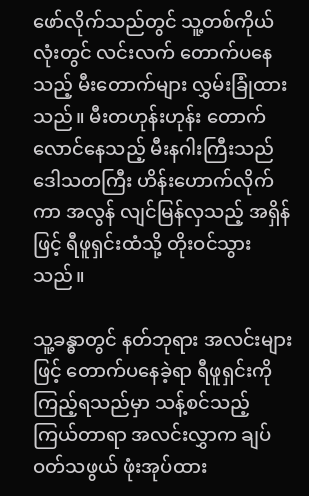ဖော်လိုက်သည်တွင် သူ့တစ်ကိုယ်လုံးတွင် လင်းလက် တောက်ပနေသည့် မီးတောက်များ လွှမ်းခြုံထားသည်။ မီးတဟုန်းဟုန်း တောက်လောင်နေသည့် မီးနဂါးကြီးသည် ဒေါသတကြီး ဟိန်းဟောက်လိုက်ကာ အလွန် လျင်မြန်လှသည့် အရှိန်ဖြင့် ရီဖူရှင်းထံသို့ တိုးဝင်သွားသည်။

သူ့ခန္ဓာတွင် နတ်ဘုရား အလင်းများဖြင့် တောက်ပနေခဲ့ရာ ရီဖူရှင်းကို ကြည့်ရသည်မှာ သန့်စင်သည့် ကြယ်တာရာ အလင်းလွှာက ချပ်ဝတ်သဖွယ် ဖုံးအုပ်ထား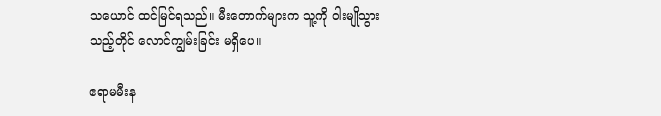သယောင် ထင်မြင်ရသည်။ မီးတောက်များက သူ့ကို ဝါးမျိုသွားသည့်တိုင် လောင်ကျွမ်းခြင်း မရှိပေ။

ဧရာမမီးန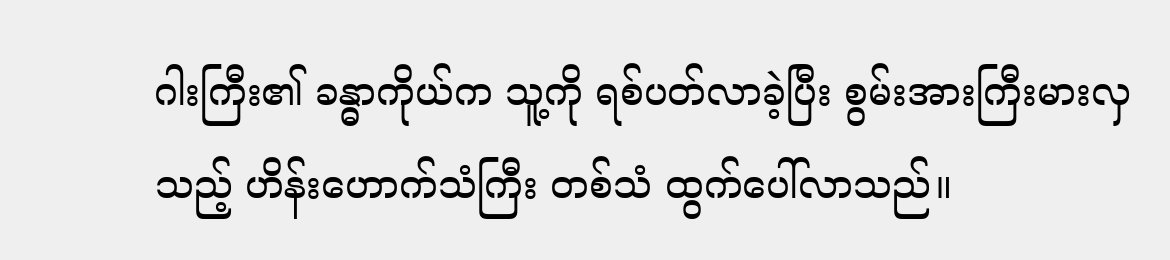ဂါးကြီး၏ ခန္ဓာကိုယ်က သူ့ကို ရစ်ပတ်လာခဲ့ပြီး စွမ်းအားကြီးမားလှသည့် ဟိန်းဟောက်သံကြီး တစ်သံ ထွက်ပေါ်လာသည်။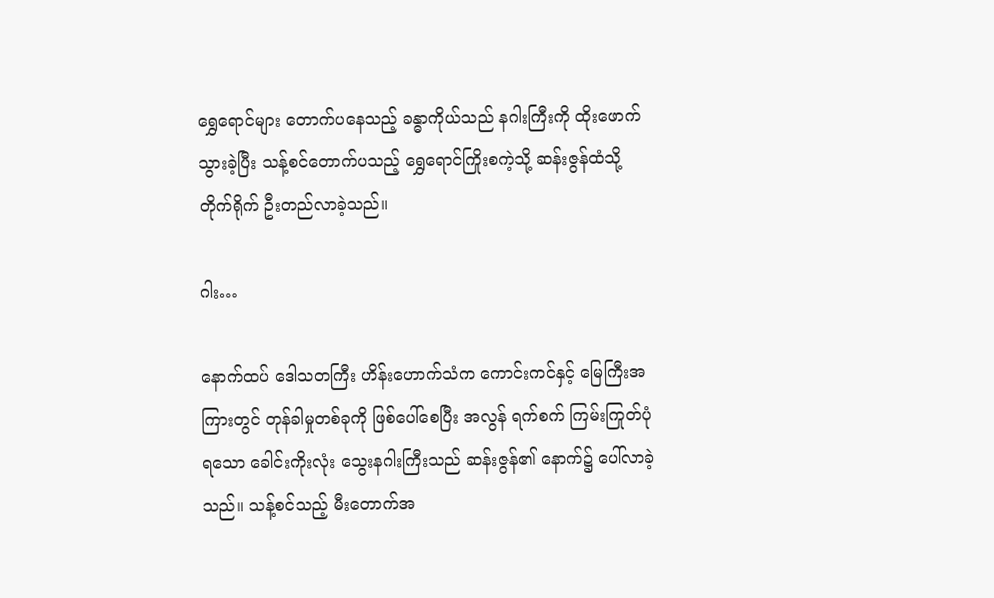ရွှေရောင်များ တောက်ပနေသည့် ခန္ဓာကိုယ်သည် နဂါးကြီးကို ထိုးဖောက်သွားခဲ့ပြီး သန့်စင်တောက်ပသည့် ရွှေရောင်ကြိုးစကဲ့သို့ ဆန်းဇွန်ထံသို့ တိုက်ရိုက် ဦးတည်လာခဲ့သည်။

ဂါး…

နောက်ထပ် ဒေါသတကြီး ဟိန်းဟောက်သံက ကောင်းကင်နှင့် မြေကြီးအကြားတွင် တုန်ခါမှုတစ်ခုကို ဖြစ်ပေါ်စေပြီး အလွန် ရက်စက် ကြမ်းကြုတ်ပုံရသော ခေါင်းကိုးလုံး သွေးနဂါးကြီးသည် ဆန်းဇွန်၏ နောက်၌ ပေါ်လာခဲ့သည်။ သန့်စင်သည့် မီးတောက်အ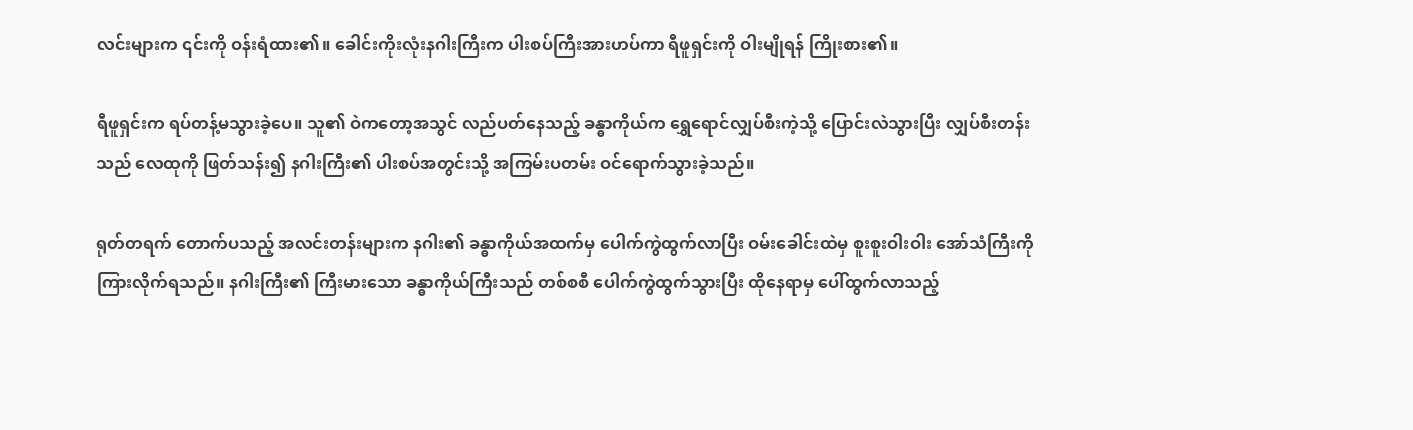လင်းများက ၎င်းကို ဝန်းရံထား၏။ ခေါင်းကိုးလုံးနဂါးကြီးက ပါးစပ်ကြီးအားဟပ်ကာ ရီဖူရှင်းကို ဝါးမျိုရန် ကြိုးစား၏။

ရီဖူရှင်းက ရပ်တန့်မသွားခဲ့ပေ။ သူ၏ ဝဲကတော့အသွင် လည်ပတ်နေသည့် ခန္ဓာကိုယ်က ရွှေရောင်လျှပ်စီးကဲ့သို့ ပြောင်းလဲသွားပြီး လျှပ်စီးတန်းသည် လေထုကို ဖြတ်သန်း၍ နဂါးကြီး၏ ပါးစပ်အတွင်းသို့ အကြမ်းပတမ်း ဝင်ရောက်သွားခဲ့သည်။

ရုတ်တရက် တောက်ပသည့် အလင်းတန်းများက နဂါး၏ ခန္ဓာကိုယ်အထက်မှ ပေါက်ကွဲထွက်လာပြီး ဝမ်းခေါင်းထဲမှ စူးစူးဝါးဝါး အော်သံကြီးကို ကြားလိုက်ရသည်။ နဂါးကြီး၏ ကြီးမားသော ခန္ဓာကိုယ်ကြီးသည် တစ်စစီ ပေါက်ကွဲထွက်သွားပြီး ထိုနေရာမှ ပေါ်ထွက်လာသည့်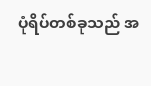ပုံရိပ်တစ်ခုသည် အ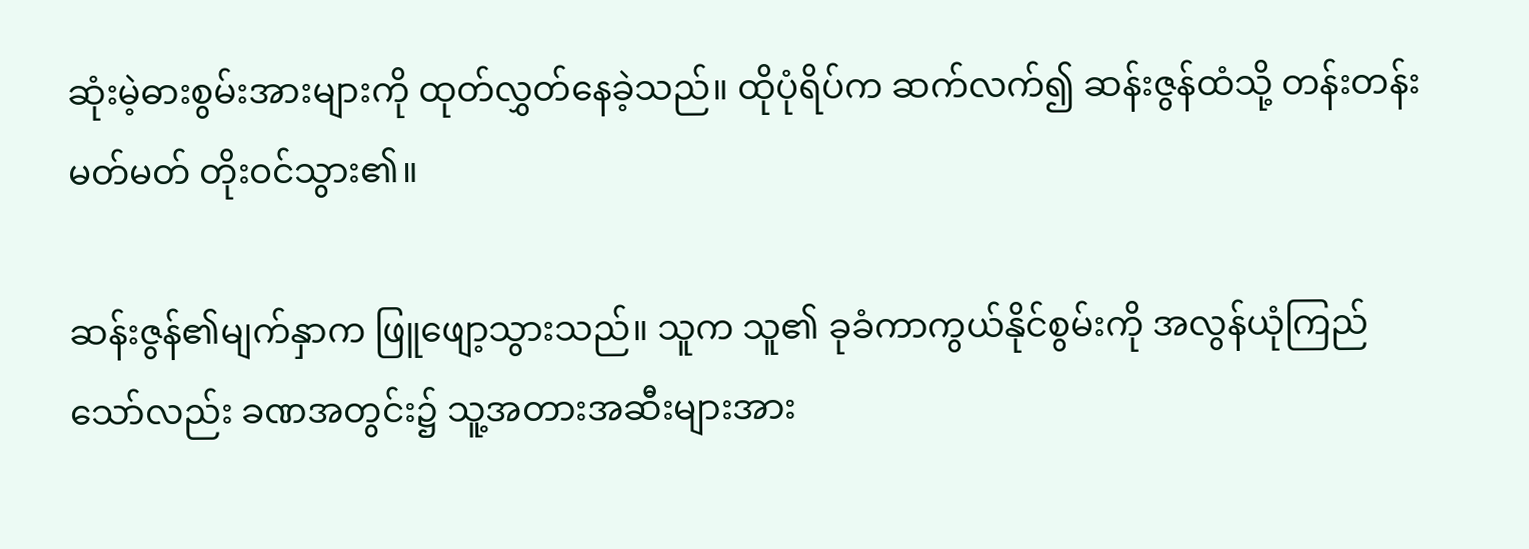ဆုံးမဲ့ဓားစွမ်းအားများကို ထုတ်လွှတ်နေခဲ့သည်။ ထိုပုံရိပ်က ဆက်လက်၍ ဆန်းဇွန်ထံသို့ တန်းတန်းမတ်မတ် တိုးဝင်သွား၏။

ဆန်းဇွန်၏မျက်နှာက ဖြူဖျော့သွားသည်။ သူက သူ၏ ခုခံကာကွယ်နိုင်စွမ်းကို အလွန်ယုံကြည်သော်လည်း ခဏအတွင်း၌ သူ့အတားအဆီးများအား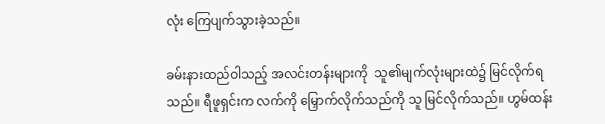လုံး ကြေပျက်သွားခဲ့သည်။

ခမ်းနားထည်ဝါသည့် အလင်းတန်းများကို  သူ၏မျက်လုံးများထဲ၌ မြင်လိုက်ရသည်။ ရီဖူရှင်းက လက်ကို မြှောက်လိုက်သည်ကို သူ မြင်လိုက်သည်။ ဟွမ်ထန်း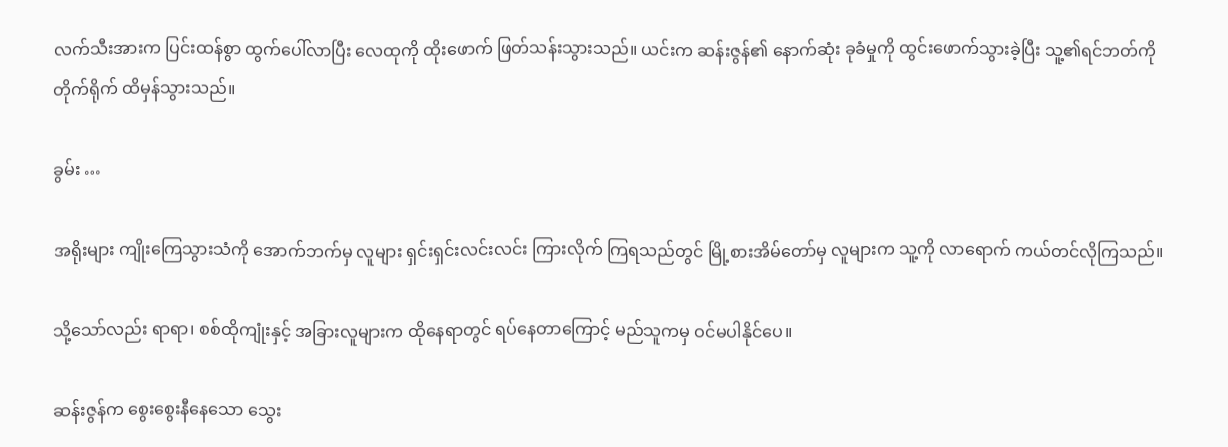လက်သီးအားက ပြင်းထန်စွာ ထွက်ပေါ်လာပြီး လေထုကို ထိုးဖောက် ဖြတ်သန်းသွားသည်။ ယင်းက ဆန်းဇွန်၏ နောက်ဆုံး ခုခံမှုကို ထွင်းဖောက်သွားခဲ့ပြီး သူ့၏ရင်ဘတ်ကို တိုက်ရိုက် ထိမှန်သွားသည်။

ခွမ်း …

အရိုးများ ကျိုးကြေသွားသံကို အောက်ဘက်မှ လူများ ရှင်းရှင်းလင်းလင်း ကြားလိုက် ကြရသည်တွင် မြို့စားအိမ်တော်မှ လူများက သူ့ကို လာရောက် ကယ်တင်လိုကြသည်။

သို့သော်လည်း ရာရာ၊ စစ်ထိုကျုံးနှင့် အခြားလူများက ထိုနေရာတွင် ရပ်နေတာကြောင့် မည်သူကမှ ဝင်မပါနိုင်ပေ။

ဆန်းဇွန်က စွေးစွေးနီနေသော သွေး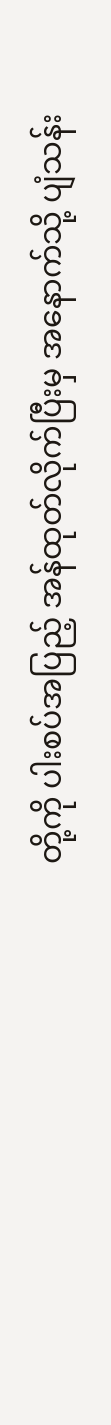တို့ကို ပါးစပ်အပြည့် အန်ထုတ်လိုက်ပြီးမှ အနောက်သို့ ပျံသန်း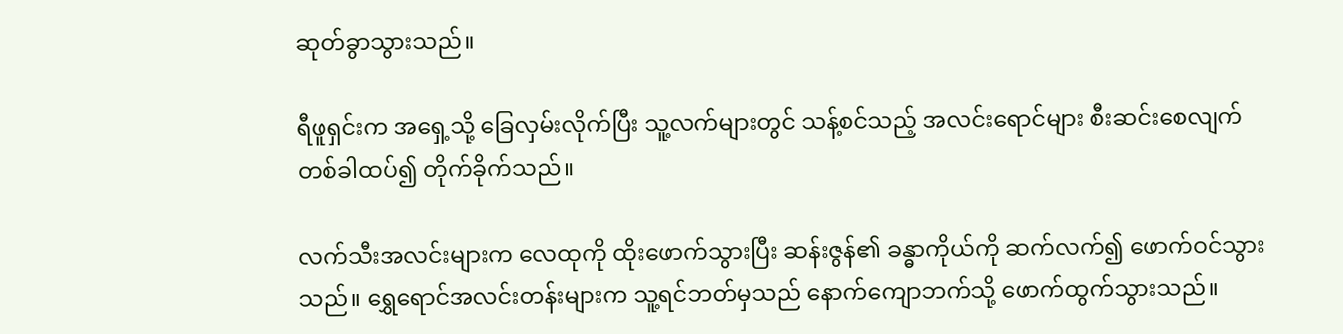ဆုတ်ခွာသွားသည်။

ရီဖူရှင်းက အရှေ့သို့ ခြေလှမ်းလိုက်ပြီး သူ့လက်များတွင် သန့်စင်သည့် အလင်းရောင်များ စီးဆင်းစေလျက် တစ်ခါထပ်၍ တိုက်ခိုက်သည်။

လက်သီးအလင်းများက လေထုကို ထိုးဖောက်သွားပြီး ဆန်းဇွန်၏ ခန္ဓာကိုယ်ကို ဆက်လက်၍ ဖောက်ဝင်သွားသည်။ ရွှေရောင်အလင်းတန်းများက သူ့ရင်ဘတ်မှသည် နောက်ကျောဘက်သို့ ဖောက်ထွက်သွားသည်။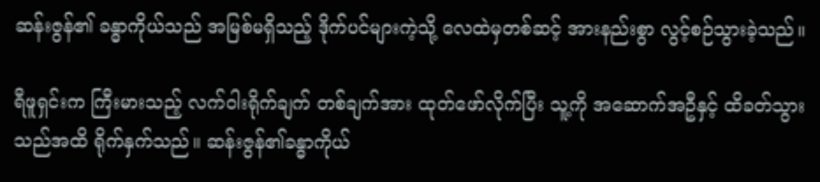ဆန်းဇွန်၏ ခန္ဓာကိုယ်သည် အမြစ်မရှိသည့် ဒိုက်ပင်များကဲ့သို့ လေထဲမှတစ်ဆင့် အားနည်းစွာ လွင့်စဉ်သွားခဲ့သည်။

ရီဖူရှင်းက ကြီးမားသည့် လက်ဝါးရိုက်ချက် တစ်ချက်အား ထုတ်ဖော်လိုက်ပြီး သူ့ကို အဆောက်အဦနှင့် ထိခတ်သွားသည်အထိ ရိုက်နှက်သည်။ ဆန်းဇွန်၏ခန္ဓာကိုယ်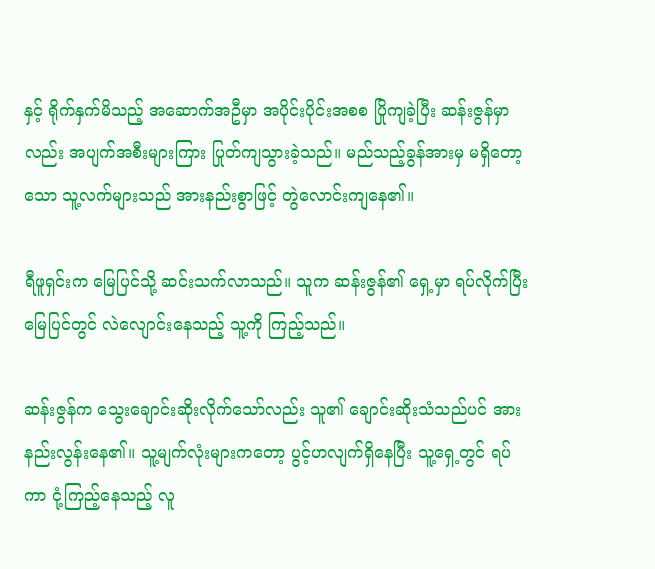နှင့် ရိုက်နှက်မိသည့် အဆောက်အဦမှာ အပိုင်းပိုင်းအစစ ပြိုကျခဲ့ပြီး ဆန်းဇွန်မှာလည်း အပျက်အစီးများကြား ပြုတ်ကျသွားခဲ့သည်။ မည်သည့်ခွန်အားမှ မရှိတော့သော သူ့လက်များသည် အားနည်းစွာဖြင့် တွဲလောင်းကျနေ၏။

ရီဖူရှင်းက မြေပြင်သို့ ဆင်းသက်လာသည်။ သူက ဆန်းဇွန်၏ ရှေ့မှာ ရပ်လိုက်ပြီး မြေပြင်တွင် လဲလျောင်းနေသည့် သူ့ကို ကြည့်သည်။

ဆန်းဇွန်က သွေးချောင်းဆိုးလိုက်သော်လည်း သူ၏ ချောင်းဆိုးသံသည်ပင် အားနည်းလွန်းနေ၏။ သူ့မျက်လုံးများကတော့ ပွင့်ဟလျက်ရှိနေပြီး သူ့ရှေ့တွင် ရပ်ကာ ငုံ့ကြည့်နေသည့် လူ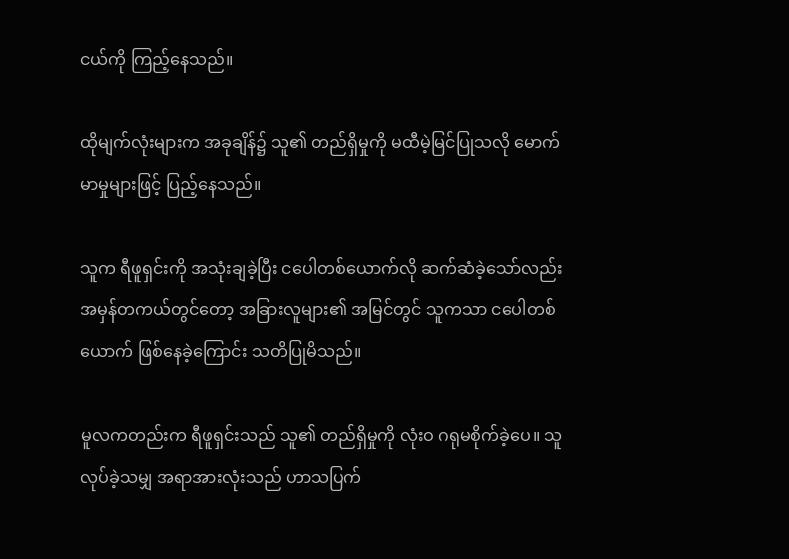ငယ်ကို ကြည့်နေသည်။

ထိုမျက်လုံးများက အခုချိန်၌ သူ၏ တည်ရှိမှုကို မထီမဲ့မြင်ပြုသလို မောက်မာမှုများဖြင့် ပြည့်နေသည်။

သူက ရီဖူရှင်းကို အသုံးချခဲ့ပြီး ငပေါတစ်ယောက်လို ဆက်ဆံခဲ့သော်လည်း အမှန်တကယ်တွင်တော့ အခြားလူများ၏ အမြင်တွင် သူကသာ ငပေါတစ်ယောက် ဖြစ်နေခဲ့ကြောင်း သတိပြုမိသည်။

မူလကတည်းက ရီဖူရှင်းသည် သူ၏ တည်ရှိမှုကို လုံးဝ ဂရုမစိုက်ခဲ့ပေ။ သူ လုပ်ခဲ့သမျှ အရာအားလုံးသည် ဟာသပြက်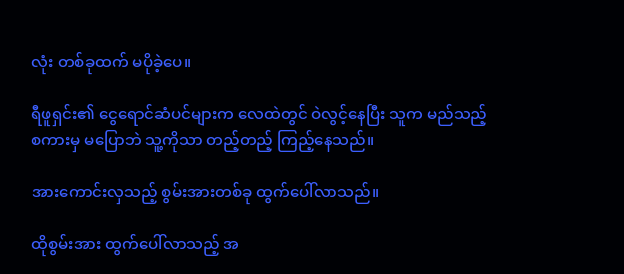လုံး တစ်ခုထက် မပိုခဲ့ပေ။

ရီဖူရှင်း၏ ငွေရောင်ဆံပင်များက လေထဲတွင် ဝဲလွင့်နေပြီး သူက မည်သည့်စကားမှ မပြောဘဲ သူ့ကိုသာ တည့်တည့် ကြည့်နေသည်။

အားကောင်းလှသည့် စွမ်းအားတစ်ခု ထွက်ပေါ်လာသည်။

ထိုစွမ်းအား ထွက်ပေါ်လာသည့် အ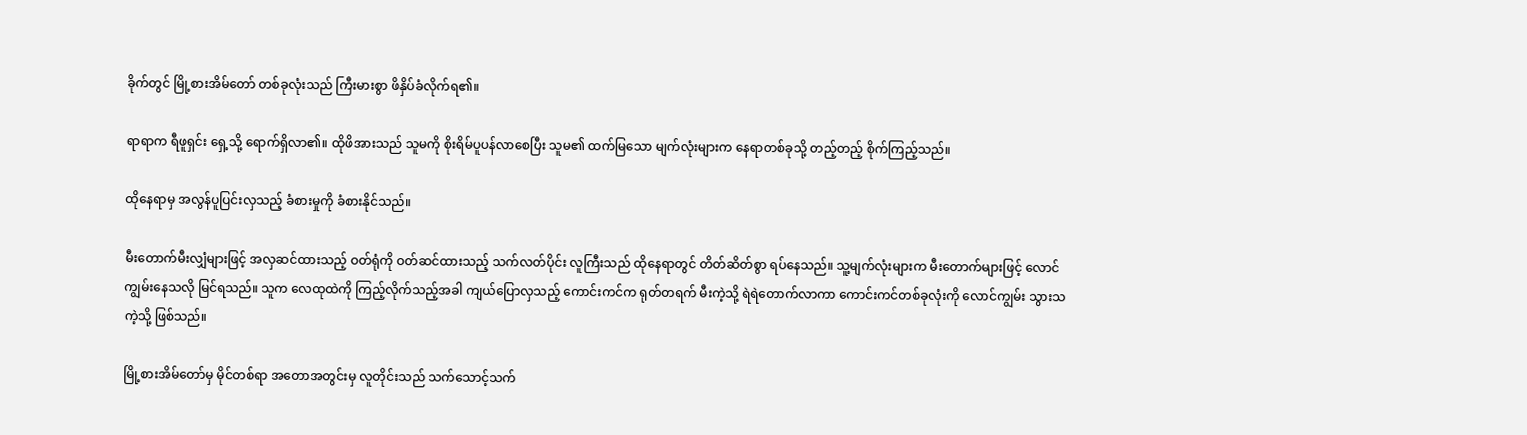ခိုက်တွင် မြို့စားအိမ်တော် တစ်ခုလုံးသည် ကြီးမားစွာ ဖိနှိပ်ခံလိုက်ရ၏။

ရာရာက ရီဖူရှင်း ရှေ့သို့ ရောက်ရှိလာ၏။ ထိုဖိအားသည် သူမကို စိုးရိမ်ပူပန်လာစေပြီး သူမ၏ ထက်မြသော မျက်လုံးများက နေရာတစ်ခုသို့ တည့်တည့် စိုက်ကြည့်သည်။

ထိုနေရာမှ အလွန်ပူပြင်းလှသည့် ခံစားမှုကို ခံစားနိုင်သည်။

မီးတောက်မီးလျှံများဖြင့် အလှဆင်ထားသည့် ဝတ်ရုံကို ဝတ်ဆင်ထားသည့် သက်လတ်ပိုင်း လူကြီးသည် ထိုနေရာတွင် တိတ်ဆိတ်စွာ ရပ်နေသည်။ သူ့မျက်လုံးများက မီးတောက်များဖြင့် လောင်ကျွမ်းနေသလို မြင်ရသည်။ သူက လေထုထဲကို ကြည့်လိုက်သည့်အခါ ကျယ်ပြောလှသည့် ကောင်းကင်က ရုတ်တရက် မီးကဲ့သို့ ရဲရဲတောက်လာကာ ကောင်းကင်တစ်ခုလုံးကို လောင်ကျွမ်း သွားသကဲ့သို့ ဖြစ်သည်။

မြို့စားအိမ်တော်မှ မိုင်တစ်ရာ အတောအတွင်းမှ လူတိုင်းသည် သက်သောင့်သက်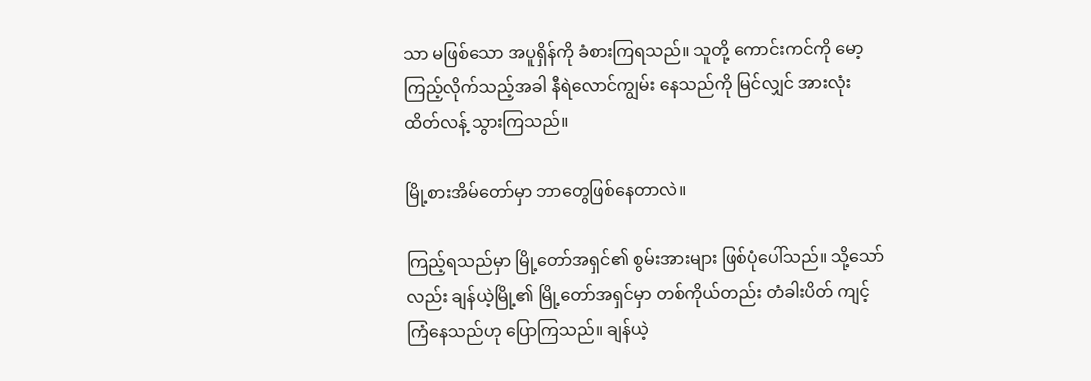သာ မဖြစ်သော အပူရှိန်ကို ခံစားကြရသည်။ သူတို့ ကောင်းကင်ကို မော့ကြည့်လိုက်သည့်အခါ နီရဲလောင်ကျွမ်း နေသည်ကို မြင်လျှင် အားလုံး ထိတ်လန့် သွားကြသည်။

မြို့စားအိမ်တော်မှာ ဘာတွေဖြစ်နေတာလဲ။

ကြည့်ရသည်မှာ မြို့တော်အရှင်၏ စွမ်းအားများ ဖြစ်ပုံပေါ်သည်။ သို့သော်လည်း ချန်ယဲ့မြို့၏ မြို့တော်အရှင်မှာ တစ်ကိုယ်တည်း တံခါးပိတ် ကျင့်ကြံနေသည်ဟု ပြောကြသည်။ ချန်ယဲ့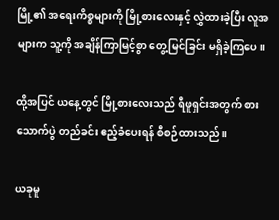မြို့၏ အရေးကိစ္စများကို မြို့စားလေးနှင့် လွှဲထားခဲ့ပြီး လူအများက သူ့ကို အချိန်ကြာမြင့်စွာ တွေ့မြင်ခြင်း မရှိခဲ့ကြပေ။

ထို့အပြင် ယနေ့တွင် မြို့စားလေးသည် ရီဖူရှင်းအတွက် စားသောက်ပွဲ တည်ခင်း ဧည့်ခံပေးရန် စီစဉ်ထားသည်။

ယခုမူ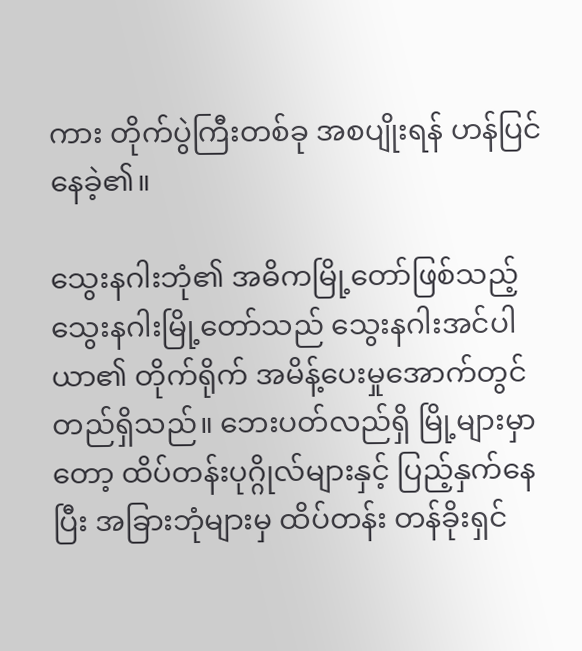ကား တိုက်ပွဲကြီးတစ်ခု အစပျိုးရန် ဟန်ပြင်နေခဲ့၏။

သွေးနဂါးဘုံ၏ အဓိကမြို့တော်ဖြစ်သည့် သွေးနဂါးမြို့တော်သည် သွေးနဂါးအင်ပါယာ၏ တိုက်ရိုက် အမိန့်ပေးမှုအောက်တွင် တည်ရှိသည်။ ဘေးပတ်လည်ရှိ မြို့များမှာတော့ ထိပ်တန်းပုဂ္ဂိုလ်များနှင့် ပြည့်နှက်နေပြီး အခြားဘုံများမှ ထိပ်တန်း တန်ခိုးရှင်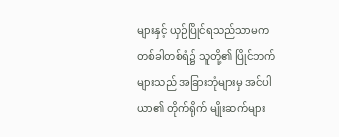များနှင့် ယှဉ်ပြိုင်ရသည်သာမက တစ်ခါတစ်ရံ၌ သူတို့၏ ပြိုင်ဘက်များသည် အခြားဘုံများမှ အင်ပါယာ၏ တိုက်ရိုက် မျိုးဆက်များ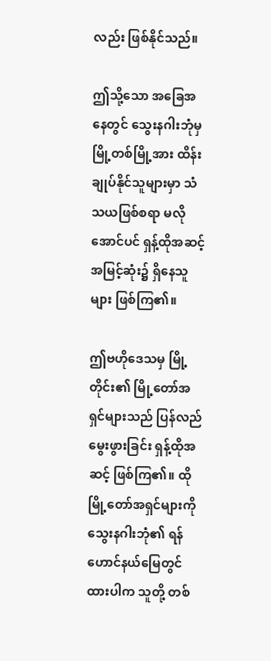လည်း ဖြစ်နိုင်သည်။

ဤသို့သော အခြေအနေတွင် သွေးနဂါးဘုံမှ မြို့တစ်မြို့အား ထိန်းချုပ်နိုင်သူများမှာ သံသယဖြစ်စရာ မလိုအောင်ပင် ရှန့်ထိုအဆင့် အမြင့်ဆုံး၌ ရှိနေသူများ ဖြစ်ကြ၏။

ဤဗဟိုဒေသမှ မြို့တိုင်း၏ မြို့တော်အရှင်များသည် ပြန်လည်မွေးဖွားခြင်း ရှန့်ထိုအဆင့် ဖြစ်ကြ၏။ ထိုမြို့တော်အရှင်များကို သွေးနဂါးဘုံ၏ ရန်ဟောင်နယ်မြေတွင် ထားပါက သူတို့ တစ်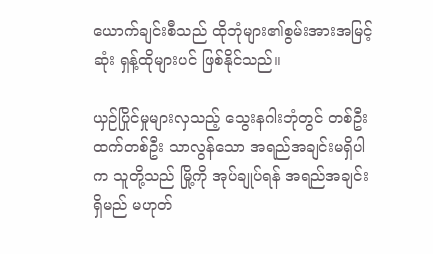ယောက်ချင်းစီသည် ထိုဘုံများ၏စွမ်းအားအမြင့်ဆုံး ရှန့်ထိုများပင် ဖြစ်နိုင်သည်။

ယှဉ်ပြိုင်မှုများလှသည့် သွေးနဂါးဘုံတွင် တစ်ဦးထက်တစ်ဦး သာလွန်သော အရည်အချင်းမရှိပါက သူတို့သည် မြို့ကို အုပ်ချုပ်ရန် အရည်အချင်း ရှိမည် မဟုတ်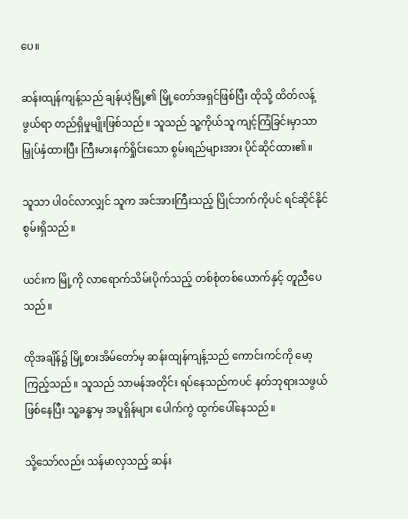ပေ။

ဆန်းထျန်ကျန့်သည် ချန်ယဲ့မြို့၏ မြို့တော်အရှင်ဖြစ်ပြီး ထိုသို့ ထိတ်လန့်ဖွယ်ရာ တည်ရှိမှုမျိုးဖြစ်သည်။ သူသည် သူ့ကိုယ်သူ ကျင့်ကြံခြင်းမှာသာ မြှုပ်နှံထားပြီး ကြီးမားနက်ရှိုင်းသော စွမ်းရည်များအား ပိုင်ဆိုင်ထား၏။

သူသာ ပါဝင်လာလျှင် သူက အင်အားကြီးသည့် ပြိုင်ဘက်ကိုပင် ရင်ဆိုင်နိုင်စွမ်းရှိသည်။

ယင်းက မြို့ကို လာရောက်သိမ်းပိုက်သည့် တစ်စုံတစ်ယောက်နှင့် တူညီပေသည်။

ထိုအချိန်၌ မြို့စားအိမ်တော်မှ ဆန်းထျန်ကျန့်သည် ကောင်းကင်ကို မော့ကြည့်သည်။ သူသည် သာမန်အတိုင်း ရပ်နေသည်ကပင် နတ်ဘုရားသဖွယ် ဖြစ်နေပြီး သူ့ခန္ဓာမှ အပူရှိန်များ ပေါက်ကွဲ ထွက်ပေါ်နေသည်။

သို့သော်လည်း သန်မာလှသည့် ဆန်း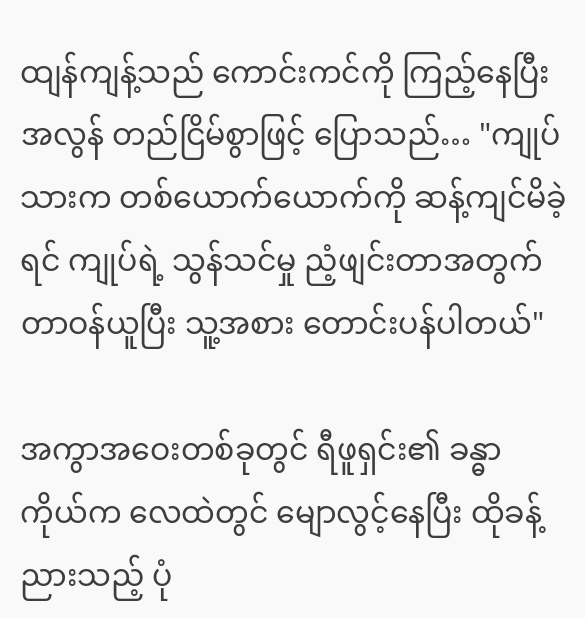ထျန်ကျန့်သည် ကောင်းကင်ကို ကြည့်နေပြီး အလွန် တည်ငြိမ်စွာဖြင့် ပြောသည်… "ကျုပ်သားက တစ်ယောက်ယောက်ကို ဆန့်ကျင်မိခဲ့ရင် ကျုပ်ရဲ့ သွန်သင်မှု ညံ့ဖျင်းတာအတွက် တာဝန်ယူပြီး သူ့အစား တောင်းပန်ပါတယ်"

အကွာအဝေးတစ်ခုတွင် ရီဖူရှင်း၏ ခန္ဓာကိုယ်က လေထဲတွင် မျောလွင့်နေပြီး ထိုခန့်ညားသည့် ပုံ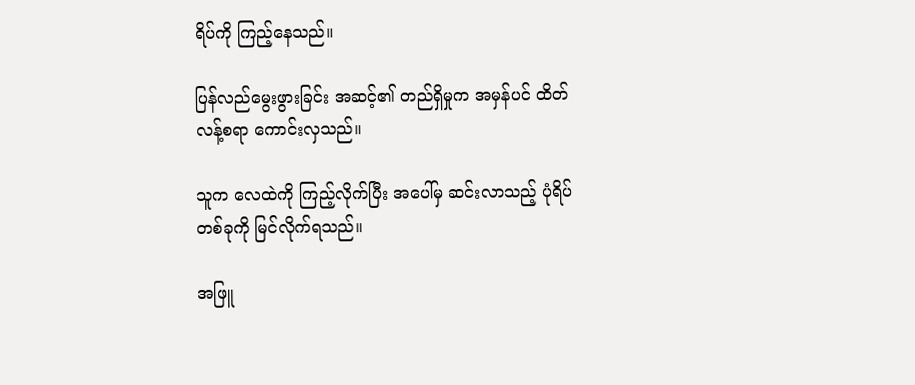ရိပ်ကို ကြည့်နေသည်။

ပြန်လည်မွေးဖွားခြင်း အဆင့်၏ တည်ရှိမှုက အမှန်ပင် ထိတ်လန့်စရာ ကောင်းလှသည်။

သူက လေထဲကို ကြည့်လိုက်ပြီး အပေါ်မှ ဆင်းလာသည့် ပုံရိပ်တစ်ခုကို မြင်လိုက်ရသည်။

အဖြူ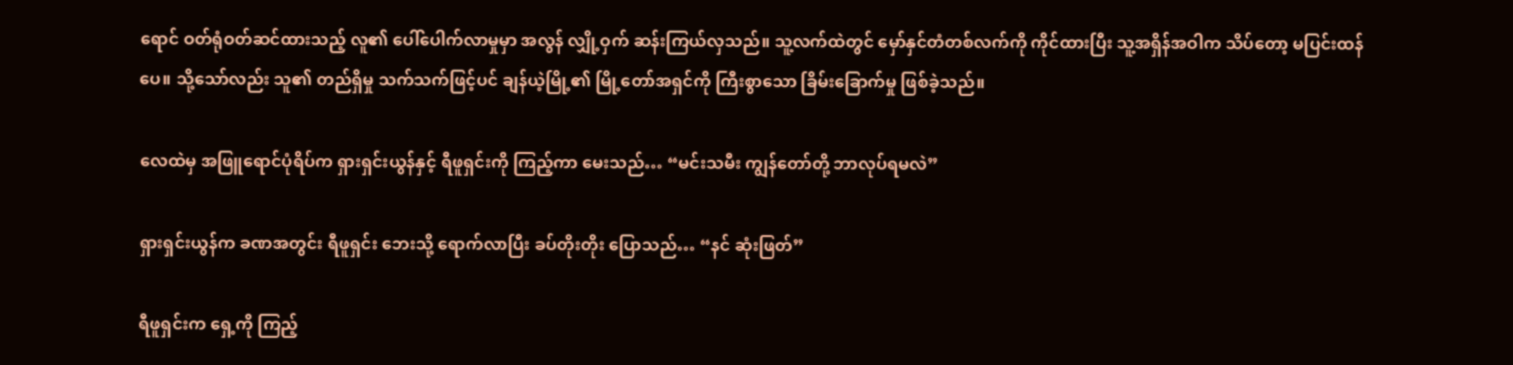ရောင် ဝတ်ရုံဝတ်ဆင်ထားသည့် လူ၏ ပေါ်ပေါက်လာမှုမှာ အလွန် လျှို့ဝှက် ဆန်းကြယ်လှသည်။ သူ့လက်ထဲတွင် မှော်နှင်တံတစ်လက်ကို ကိုင်ထားပြီး သူ့အရှိန်အဝါက သိပ်တော့ မပြင်းထန်ပေ။ သို့သော်လည်း သူ၏ တည်ရှိမှု သက်သက်ဖြင့်ပင် ချန်ယဲ့မြို့၏ မြို့တော်အရှင်ကို ကြီးစွာသော ခြိမ်းခြောက်မှု ဖြစ်ခဲ့သည်။

လေထဲမှ အဖြူရောင်ပုံရိပ်က ရှားရှင်းယွန်နှင့် ရီဖူရှင်းကို ကြည့်ကာ မေးသည်… “မင်းသမီး ကျွန်တော်တို့ ဘာလုပ်ရမလဲ”

ရှားရှင်းယွန်က ခဏအတွင်း ရီဖူရှင်း ဘေးသို့ ရောက်လာပြီး ခပ်တိုးတိုး ပြောသည်… “နင် ဆုံးဖြတ်”

ရီဖူရှင်းက ရှေ့ကို ကြည့်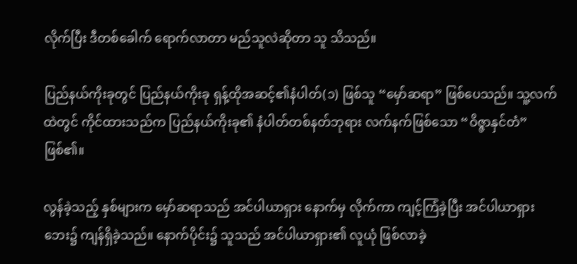လိုက်ပြီး ဒီတစ်ခေါက် ရောက်လာတာ မည်သူလဲဆိုတာ သူ သိသည်။

ပြည်နယ်ကိုးခုတွင် ပြည်နယ်ကိုးခု ရှန့်ထိုအဆင့်၏နံပါတ်(၁) ဖြစ်သူ “မှော်ဆရာ” ဖြစ်ပေသည်။ သူ့လက်ထဲတွင် ကိုင်ထားသည်က ပြည်နယ်ကိုးခု၏ နံပါတ်တစ်နတ်ဘုရား လက်နက်ဖြစ်သော “ဝိဇ္ဇာနှင်တံ” ဖြစ်၏။

လွန်ခဲ့သည့် နှစ်များက မှော်ဆရာသည် အင်ပါယာရှား နောက်မှ လိုက်ကာ ကျင့်ကြံခဲ့ပြီး အင်ပါယာရှားဘေး၌ ကျန်ရှိခဲ့သည်။ နောက်ပိုင်း၌ သူသည် အင်ပါယာရှား၏ လူယုံ ဖြစ်လာခဲ့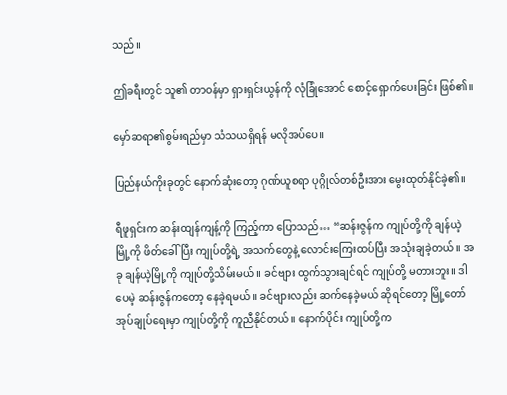သည်။

ဤခရီးတွင် သူ၏ တာဝန်မှာ ရှားရှင်းယွန်ကို လုံခြုံအောင် စောင့်ရှောက်ပေးခြင်း ဖြစ်၏။

မှော်ဆရာ၏စွမ်းရည်မှာ သံသယရှိရန် မလိုအပ်ပေ။

ပြည်နယ်ကိုးခုတွင် နောက်ဆုံးတော့ ဂုဏ်ယူစရာ ပုဂ္ဂိုလ်တစ်ဦးအား မွေးထုတ်နိုင်ခဲ့၏။

ရီဖူရှင်းက ဆန်းထျန်ကျန့်ကို ကြည့်ကာ ပြောသည်… “ဆန်းဇွန်က ကျုပ်တို့ကို ချန်ယဲ့မြို့ကို ဖိတ်ခေါ်ပြီး ကျုပ်တို့ရဲ့ အသက်တွေနဲ့ လောင်းကြေးထပ်ပြီး အသုံးချခဲ့တယ်။ အခု ချန်ယဲ့မြို့ကို ကျုပ်တို့သိမ်းမယ်။ ခင်ဗျား ထွက်သွားချင်ရင် ကျုပ်တို့ မတားဘူး။ ဒါပေမဲ့ ဆန်းဇွန်ကတော့ နေခဲ့ရမယ်။ ခင်ဗျားလည်း ဆက်နေခဲ့မယ် ဆိုရင်တော့ မြို့တော်အုပ်ချုပ်ရေးမှာ ကျုပ်တို့ကို ကူညီနိုင်တယ်။ နောက်ပိုင်း ကျုပ်တို့က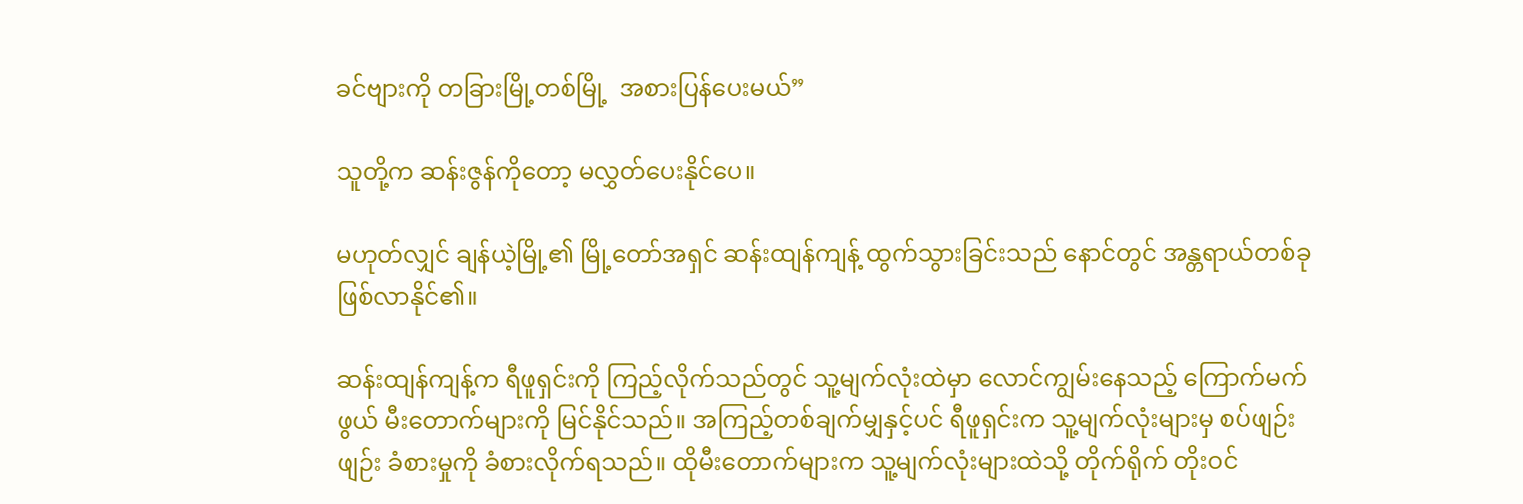ခင်ဗျားကို တခြားမြို့တစ်မြို့  အစားပြန်ပေးမယ်”

သူတို့က ဆန်းဇွန်ကိုတော့ မလွှတ်ပေးနိုင်ပေ။

မဟုတ်လျှင် ချန်ယဲ့မြို့၏ မြို့တော်အရှင် ဆန်းထျန်ကျန့် ထွက်သွားခြင်းသည် နောင်တွင် အန္တရာယ်တစ်ခု ဖြစ်လာနိုင်၏။

ဆန်းထျန်ကျန့်က ရီဖူရှင်းကို ကြည့်လိုက်သည်တွင် သူ့မျက်လုံးထဲမှာ လောင်ကျွမ်းနေသည့် ကြောက်မက်ဖွယ် မီးတောက်များကို မြင်နိုင်သည်။ အကြည့်တစ်ချက်မျှနှင့်ပင် ရီဖူရှင်းက သူ့မျက်လုံးများမှ စပ်ဖျဉ်းဖျဉ်း ခံစားမှုကို ခံစားလိုက်ရသည်။ ထိုမီးတောက်များက သူ့မျက်လုံးများထဲသို့ တိုက်ရိုက် တိုးဝင်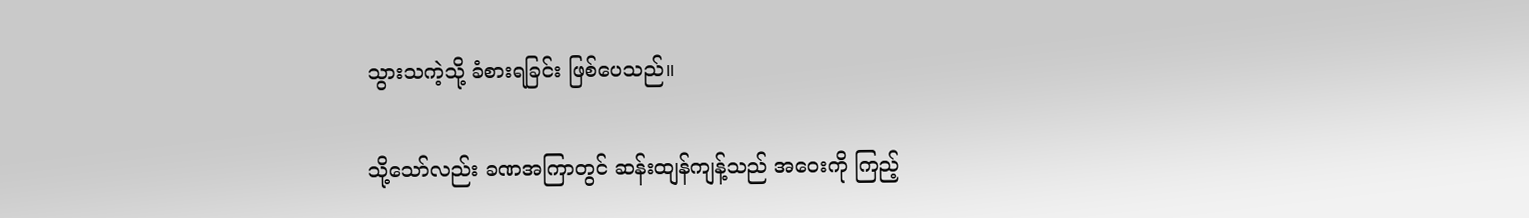သွားသကဲ့သို့ ခံစားရခြင်း ဖြစ်ပေသည်။

သို့သော်လည်း ခဏအကြာတွင် ဆန်းထျန်ကျန့်သည် အဝေးကို ကြည့်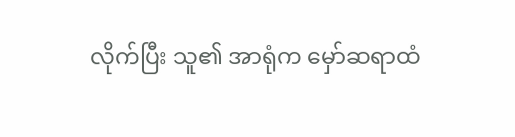လိုက်ပြီး သူ၏ အာရုံက မှော်ဆရာထံ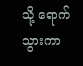သို့ ရောက်သွားကာ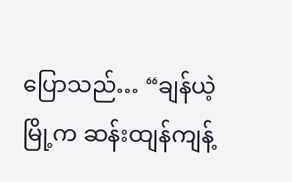ပြောသည်… “ချန်ယဲ့မြို့က ဆန်းထျန်ကျန့်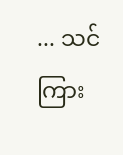... သင်ကြား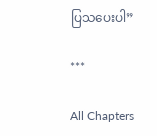ပြသပေးပါ”

***

All Chapters